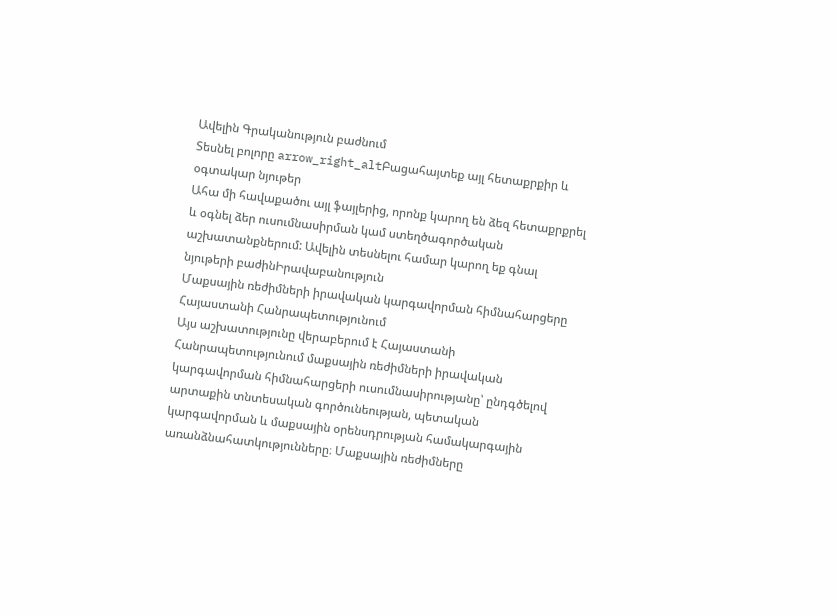Ավելին Գրականություն բաժնում
Տեսնել բոլորը arrow_right_altԲացահայտեք այլ հետաքրքիր և օգտակար նյութեր
Ահա մի հավաքածու այլ ֆայլերից, որոնք կարող են ձեզ հետաքրքրել և օգնել ձեր ուսումնասիրման կամ ստեղծագործական աշխատանքներում: Ավելին տեսնելու համար կարող եք գնալ նյութերի բաժինԻրավաբանություն
Մաքսային ռեժիմների իրավական կարգավորման հիմնահարցերը Հայաստանի Հանրապետությունում
Այս աշխատությունը վերաբերում է Հայաստանի Հանրապետությունում մաքսային ռեժիմների իրավական կարգավորման հիմնահարցերի ուսումնասիրությանը՝ ընդգծելով արտաքին տնտեսական գործունեության, պետական կարգավորման և մաքսային օրենսդրության համակարգային առանձնահատկությունները։ Մաքսային ռեժիմները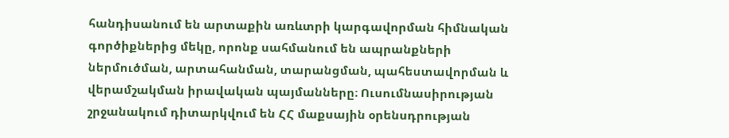հանդիսանում են արտաքին առևտրի կարգավորման հիմնական գործիքներից մեկը, որոնք սահմանում են ապրանքների ներմուծման, արտահանման, տարանցման, պահեստավորման և վերամշակման իրավական պայմանները։ Ուսումնասիրության շրջանակում դիտարկվում են ՀՀ մաքսային օրենսդրության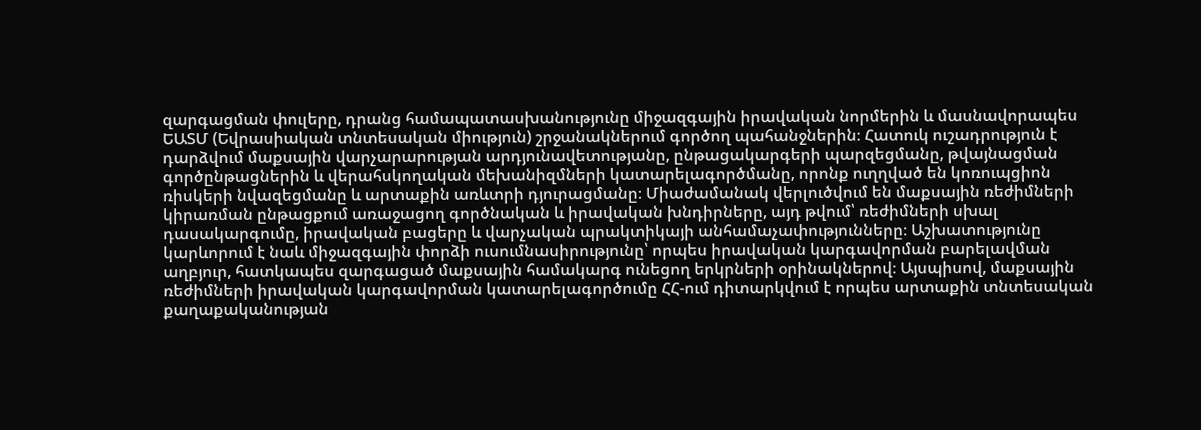զարգացման փուլերը, դրանց համապատասխանությունը միջազգային իրավական նորմերին և մասնավորապես ԵԱՏՄ (Եվրասիական տնտեսական միություն) շրջանակներում գործող պահանջներին։ Հատուկ ուշադրություն է դարձվում մաքսային վարչարարության արդյունավետությանը, ընթացակարգերի պարզեցմանը, թվայնացման գործընթացներին և վերահսկողական մեխանիզմների կատարելագործմանը, որոնք ուղղված են կոռուպցիոն ռիսկերի նվազեցմանը և արտաքին առևտրի դյուրացմանը։ Միաժամանակ վերլուծվում են մաքսային ռեժիմների կիրառման ընթացքում առաջացող գործնական և իրավական խնդիրները, այդ թվում՝ ռեժիմների սխալ դասակարգումը, իրավական բացերը և վարչական պրակտիկայի անհամաչափությունները։ Աշխատությունը կարևորում է նաև միջազգային փորձի ուսումնասիրությունը՝ որպես իրավական կարգավորման բարելավման աղբյուր, հատկապես զարգացած մաքսային համակարգ ունեցող երկրների օրինակներով։ Այսպիսով, մաքսային ռեժիմների իրավական կարգավորման կատարելագործումը ՀՀ-ում դիտարկվում է որպես արտաքին տնտեսական քաղաքականության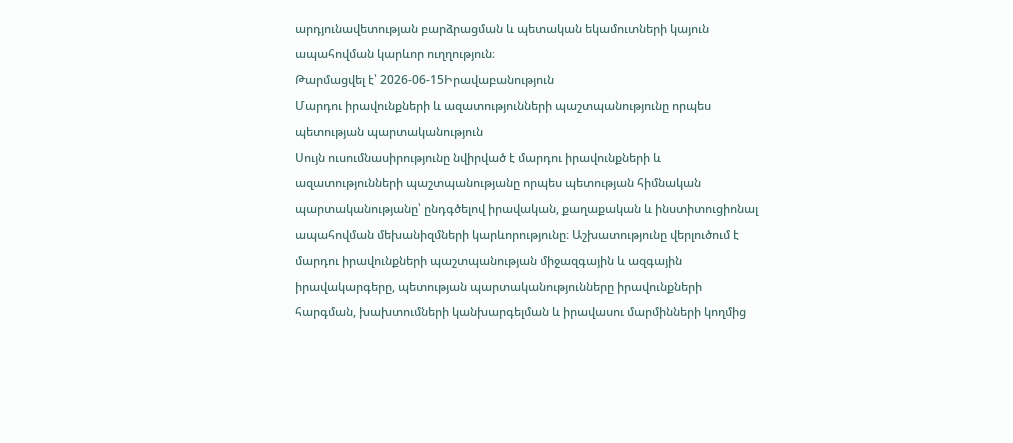արդյունավետության բարձրացման և պետական եկամուտների կայուն ապահովման կարևոր ուղղություն։
Թարմացվել է՝ 2026-06-15Իրավաբանություն
Մարդու իրավունքների և ազատությունների պաշտպանությունը որպես պետության պարտականություն
Սույն ուսումնասիրությունը նվիրված է մարդու իրավունքների և ազատությունների պաշտպանությանը որպես պետության հիմնական պարտականությանը՝ ընդգծելով իրավական, քաղաքական և ինստիտուցիոնալ ապահովման մեխանիզմների կարևորությունը։ Աշխատությունը վերլուծում է մարդու իրավունքների պաշտպանության միջազգային և ազգային իրավակարգերը, պետության պարտականությունները իրավունքների հարգման, խախտումների կանխարգելման և իրավասու մարմինների կողմից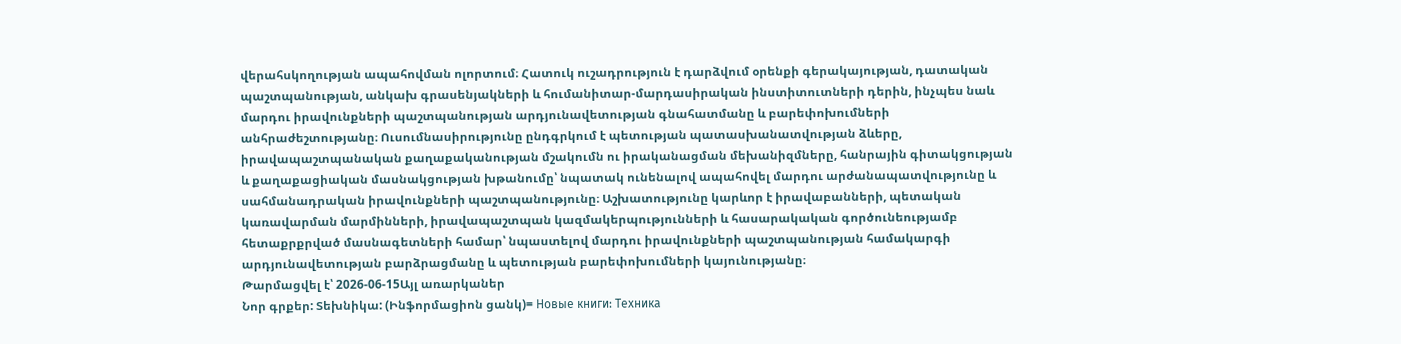վերահսկողության ապահովման ոլորտում։ Հատուկ ուշադրություն է դարձվում օրենքի գերակայության, դատական պաշտպանության, անկախ գրասենյակների և հումանիտար-մարդասիրական ինստիտուտների դերին, ինչպես նաև մարդու իրավունքների պաշտպանության արդյունավետության գնահատմանը և բարեփոխումների անհրաժեշտությանը։ Ուսումնասիրությունը ընդգրկում է պետության պատասխանատվության ձևերը, իրավապաշտպանական քաղաքականության մշակումն ու իրականացման մեխանիզմները, հանրային գիտակցության և քաղաքացիական մասնակցության խթանումը՝ նպատակ ունենալով ապահովել մարդու արժանապատվությունը և սահմանադրական իրավունքների պաշտպանությունը։ Աշխատությունը կարևոր է իրավաբանների, պետական կառավարման մարմինների, իրավապաշտպան կազմակերպությունների և հասարակական գործունեությամբ հետաքրքրված մասնագետների համար՝ նպաստելով մարդու իրավունքների պաշտպանության համակարգի արդյունավետության բարձրացմանը և պետության բարեփոխումների կայունությանը։
Թարմացվել է՝ 2026-06-15Այլ առարկաներ
Նոր գրքեր: Տեխնիկա: (Ինֆորմացիոն ցանկ)= Новые книги: Техника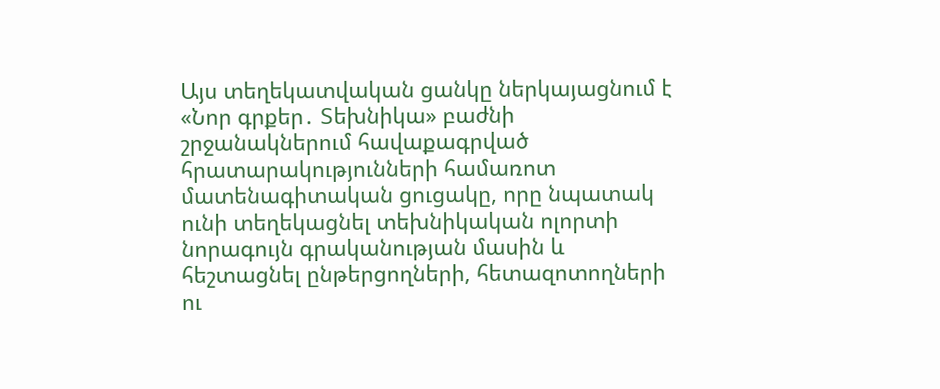Այս տեղեկատվական ցանկը ներկայացնում է «Նոր գրքեր․ Տեխնիկա» բաժնի շրջանակներում հավաքագրված հրատարակությունների համառոտ մատենագիտական ցուցակը, որը նպատակ ունի տեղեկացնել տեխնիկական ոլորտի նորագույն գրականության մասին և հեշտացնել ընթերցողների, հետազոտողների ու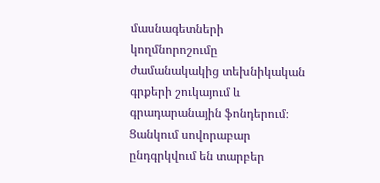մասնագետների կողմնորոշումը ժամանակակից տեխնիկական գրքերի շուկայում և գրադարանային ֆոնդերում։ Ցանկում սովորաբար ընդգրկվում են տարբեր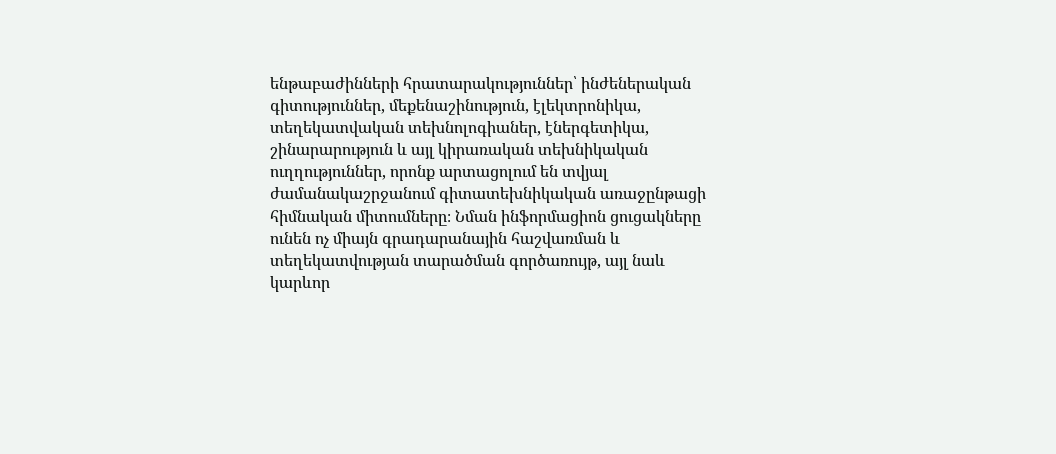ենթաբաժինների հրատարակություններ՝ ինժեներական գիտություններ, մեքենաշինություն, էլեկտրոնիկա, տեղեկատվական տեխնոլոգիաներ, էներգետիկա, շինարարություն և այլ կիրառական տեխնիկական ուղղություններ, որոնք արտացոլում են տվյալ ժամանակաշրջանում գիտատեխնիկական առաջընթացի հիմնական միտումները։ Նման ինֆորմացիոն ցուցակները ունեն ոչ միայն գրադարանային հաշվառման և տեղեկատվության տարածման գործառույթ, այլ նաև կարևոր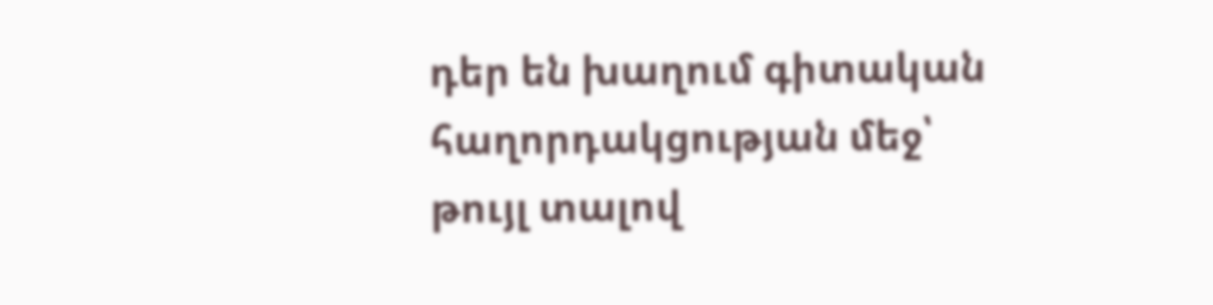դեր են խաղում գիտական հաղորդակցության մեջ՝ թույլ տալով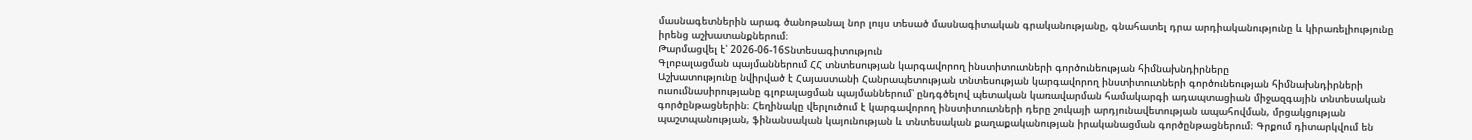մասնագետներին արագ ծանոթանալ նոր լույս տեսած մասնագիտական գրականությանը, գնահատել դրա արդիականությունը և կիրառելիությունը իրենց աշխատանքներում։
Թարմացվել է՝ 2026-06-16Տնտեսագիտություն
Գլոբալացման պայմաններում ՀՀ տնտեսության կարգավորող ինստիտուտների գործունեության հիմնախնդիրները
Աշխատությունը նվիրված է Հայաստանի Հանրապետության տնտեսության կարգավորող ինստիտուտների գործունեության հիմնախնդիրների ուսումնասիրությանը գլոբալացման պայմաններում՝ ընդգծելով պետական կառավարման համակարգի ադապտացիան միջազգային տնտեսական գործընթացներին։ Հեղինակը վերլուծում է կարգավորող ինստիտուտների դերը շուկայի արդյունավետության ապահովման, մրցակցության պաշտպանության, ֆինանսական կայունության և տնտեսական քաղաքականության իրականացման գործընթացներում։ Գրքում դիտարկվում են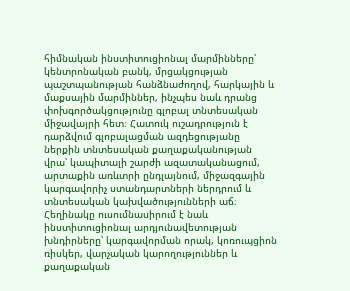հիմնական ինստիտուցիոնալ մարմինները՝ կենտրոնական բանկ, մրցակցության պաշտպանության հանձնաժողով, հարկային և մաքսային մարմիններ, ինչպես նաև դրանց փոխգործակցությունը գլոբալ տնտեսական միջավայրի հետ։ Հատուկ ուշադրություն է դարձվում գլոբալացման ազդեցությանը ներքին տնտեսական քաղաքականության վրա՝ կապիտալի շարժի ազատականացում, արտաքին առևտրի ընդլայնում, միջազգային կարգավորիչ ստանդարտների ներդրում և տնտեսական կախվածությունների աճ։ Հեղինակը ուսումնասիրում է նաև ինստիտուցիոնալ արդյունավետության խնդիրները՝ կարգավորման որակ, կոռուպցիոն ռիսկեր, վարչական կարողություններ և քաղաքական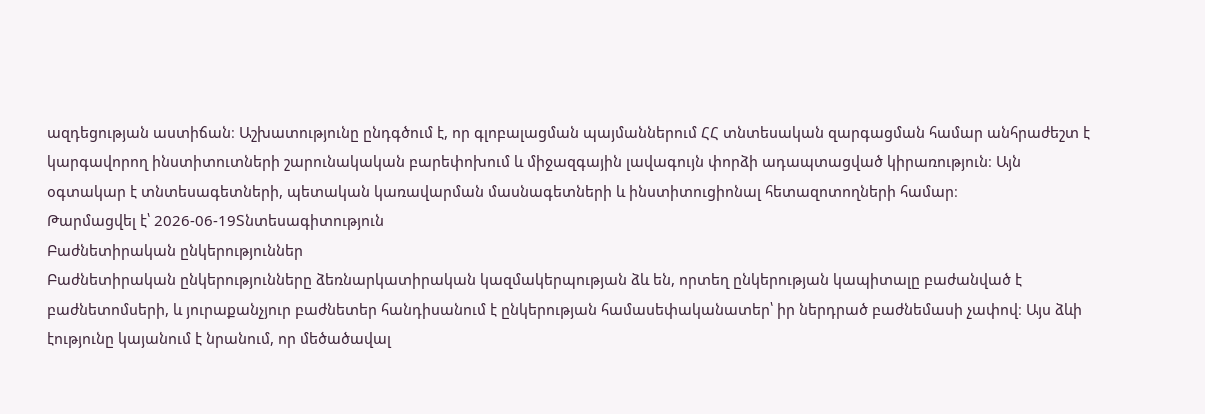ազդեցության աստիճան։ Աշխատությունը ընդգծում է, որ գլոբալացման պայմաններում ՀՀ տնտեսական զարգացման համար անհրաժեշտ է կարգավորող ինստիտուտների շարունակական բարեփոխում և միջազգային լավագույն փորձի ադապտացված կիրառություն։ Այն օգտակար է տնտեսագետների, պետական կառավարման մասնագետների և ինստիտուցիոնալ հետազոտողների համար։
Թարմացվել է՝ 2026-06-19Տնտեսագիտություն
Բաժնետիրական ընկերություններ
Բաժնետիրական ընկերությունները ձեռնարկատիրական կազմակերպության ձև են, որտեղ ընկերության կապիտալը բաժանված է բաժնետոմսերի, և յուրաքանչյուր բաժնետեր հանդիսանում է ընկերության համասեփականատեր՝ իր ներդրած բաժնեմասի չափով։ Այս ձևի էությունը կայանում է նրանում, որ մեծածավալ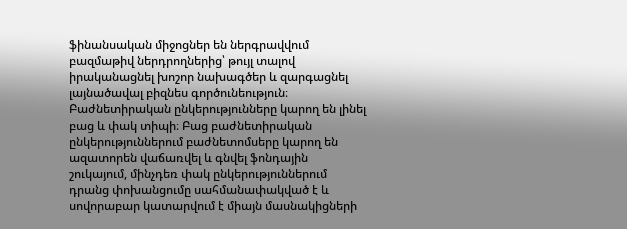ֆինանսական միջոցներ են ներգրավվում բազմաթիվ ներդրողներից՝ թույլ տալով իրականացնել խոշոր նախագծեր և զարգացնել լայնածավալ բիզնես գործունեություն։ Բաժնետիրական ընկերությունները կարող են լինել բաց և փակ տիպի։ Բաց բաժնետիրական ընկերություններում բաժնետոմսերը կարող են ազատորեն վաճառվել և գնվել ֆոնդային շուկայում, մինչդեռ փակ ընկերություններում դրանց փոխանցումը սահմանափակված է և սովորաբար կատարվում է միայն մասնակիցների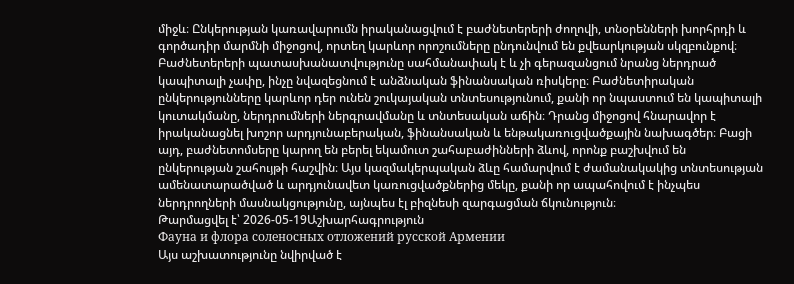միջև։ Ընկերության կառավարումն իրականացվում է բաժնետերերի ժողովի, տնօրենների խորհրդի և գործադիր մարմնի միջոցով, որտեղ կարևոր որոշումները ընդունվում են քվեարկության սկզբունքով։ Բաժնետերերի պատասխանատվությունը սահմանափակ է և չի գերազանցում նրանց ներդրած կապիտալի չափը, ինչը նվազեցնում է անձնական ֆինանսական ռիսկերը։ Բաժնետիրական ընկերությունները կարևոր դեր ունեն շուկայական տնտեսությունում, քանի որ նպաստում են կապիտալի կուտակմանը, ներդրումների ներգրավմանը և տնտեսական աճին։ Դրանց միջոցով հնարավոր է իրականացնել խոշոր արդյունաբերական, ֆինանսական և ենթակառուցվածքային նախագծեր։ Բացի այդ, բաժնետոմսերը կարող են բերել եկամուտ շահաբաժինների ձևով, որոնք բաշխվում են ընկերության շահույթի հաշվին։ Այս կազմակերպական ձևը համարվում է ժամանակակից տնտեսության ամենատարածված և արդյունավետ կառուցվածքներից մեկը, քանի որ ապահովում է ինչպես ներդրողների մասնակցությունը, այնպես էլ բիզնեսի զարգացման ճկունություն։
Թարմացվել է՝ 2026-05-19Աշխարհագրություն
Фауна и флора соленосных отложений русской Армении
Այս աշխատությունը նվիրված է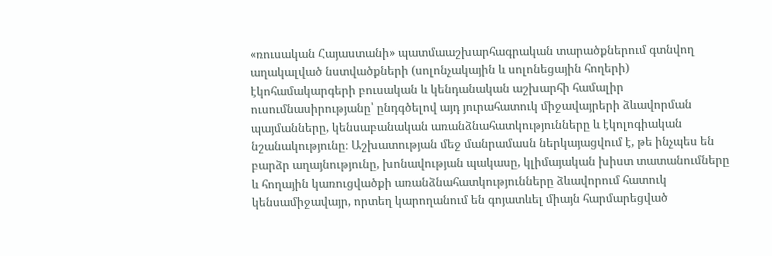«ռուսական Հայաստանի» պատմաաշխարհագրական տարածքներում գտնվող աղակալված նստվածքների (սոլոնչակային և սոլոնեցային հողերի) էկոհամակարգերի բուսական և կենդանական աշխարհի համալիր ուսումնասիրությանը՝ ընդգծելով այդ յուրահատուկ միջավայրերի ձևավորման պայմանները, կենսաբանական առանձնահատկությունները և էկոլոգիական նշանակությունը։ Աշխատության մեջ մանրամասն ներկայացվում է, թե ինչպես են բարձր աղայնությունը, խոնավության պակասը, կլիմայական խիստ տատանումները և հողային կառուցվածքի առանձնահատկությունները ձևավորում հատուկ կենսամիջավայր, որտեղ կարողանում են գոյատևել միայն հարմարեցված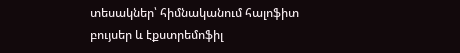տեսակներ՝ հիմնականում հալոֆիտ բույսեր և էքստրեմոֆիլ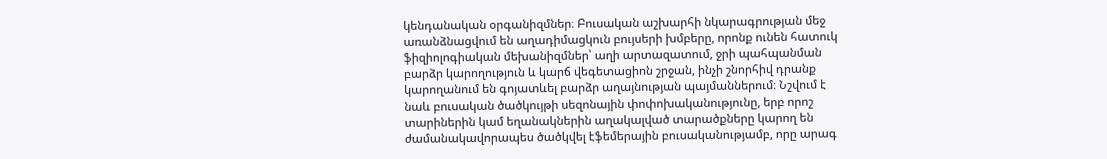կենդանական օրգանիզմներ։ Բուսական աշխարհի նկարագրության մեջ առանձնացվում են աղադիմացկուն բույսերի խմբերը, որոնք ունեն հատուկ ֆիզիոլոգիական մեխանիզմներ՝ աղի արտազատում, ջրի պահպանման բարձր կարողություն և կարճ վեգետացիոն շրջան, ինչի շնորհիվ դրանք կարողանում են գոյատևել բարձր աղայնության պայմաններում։ Նշվում է նաև բուսական ծածկույթի սեզոնային փոփոխականությունը, երբ որոշ տարիներին կամ եղանակներին աղակալված տարածքները կարող են ժամանակավորապես ծածկվել էֆեմերային բուսականությամբ, որը արագ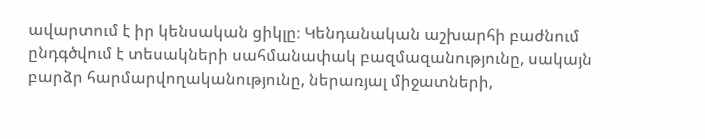ավարտում է իր կենսական ցիկլը։ Կենդանական աշխարհի բաժնում ընդգծվում է տեսակների սահմանափակ բազմազանությունը, սակայն բարձր հարմարվողականությունը, ներառյալ միջատների,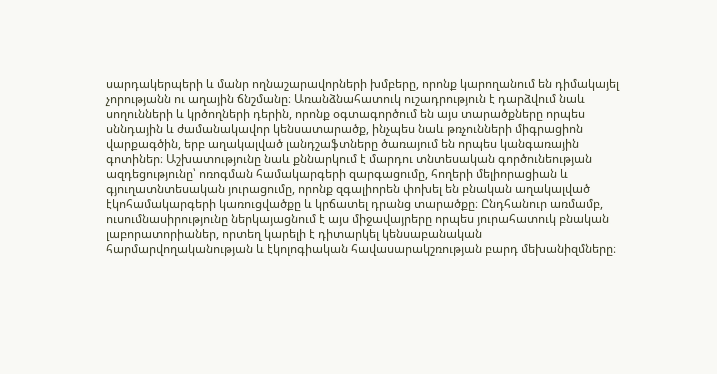սարդակերպերի և մանր ողնաշարավորների խմբերը, որոնք կարողանում են դիմակայել չորությանն ու աղային ճնշմանը։ Առանձնահատուկ ուշադրություն է դարձվում նաև սողունների և կրծողների դերին, որոնք օգտագործում են այս տարածքները որպես սննդային և ժամանակավոր կենսատարածք, ինչպես նաև թռչունների միգրացիոն վարքագծին, երբ աղակալված լանդշաֆտները ծառայում են որպես կանգառային գոտիներ։ Աշխատությունը նաև քննարկում է մարդու տնտեսական գործունեության ազդեցությունը՝ ոռոգման համակարգերի զարգացումը, հողերի մելիորացիան և գյուղատնտեսական յուրացումը, որոնք զգալիորեն փոխել են բնական աղակալված էկոհամակարգերի կառուցվածքը և կրճատել դրանց տարածքը։ Ընդհանուր առմամբ, ուսումնասիրությունը ներկայացնում է այս միջավայրերը որպես յուրահատուկ բնական լաբորատորիաներ, որտեղ կարելի է դիտարկել կենսաբանական հարմարվողականության և էկոլոգիական հավասարակշռության բարդ մեխանիզմները։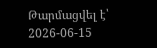Թարմացվել է՝ 2026-06-15